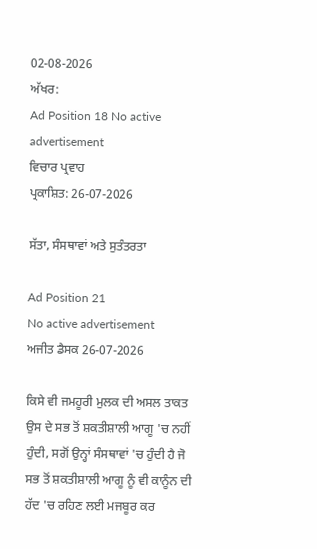02-08-2026
ਅੱਖਰ:
Ad Position 18 No active advertisement
ਵਿਚਾਰ ਪ੍ਰਵਾਹ
ਪ੍ਰਕਾਸ਼ਿਤ: 26-07-2026

ਸੱਤਾ, ਸੰਸਥਾਵਾਂ ਅਤੇ ਸੁਤੰਤਰਤਾ

Ad Position 21
No active advertisement
ਅਜੀਤ ਡੈਸਕ 26-07-2026

ਕਿਸੇ ਵੀ ਜਮਹੂਰੀ ਮੁਲਕ ਦੀ ਅਸਲ ਤਾਕਤ ਉਸ ਦੇ ਸਭ ਤੋਂ ਸ਼ਕਤੀਸ਼ਾਲੀ ਆਗੂ 'ਚ ਨਹੀਂ ਹੁੰਦੀ, ਸਗੋਂ ਉਨ੍ਹਾਂ ਸੰਸਥਾਵਾਂ 'ਚ ਹੁੰਦੀ ਹੈ ਜੋ ਸਭ ਤੋਂ ਸ਼ਕਤੀਸ਼ਾਲੀ ਆਗੂ ਨੂੰ ਵੀ ਕਾਨੂੰਨ ਦੀ ਹੱਦ 'ਚ ਰਹਿਣ ਲਈ ਮਜਬੂਰ ਕਰ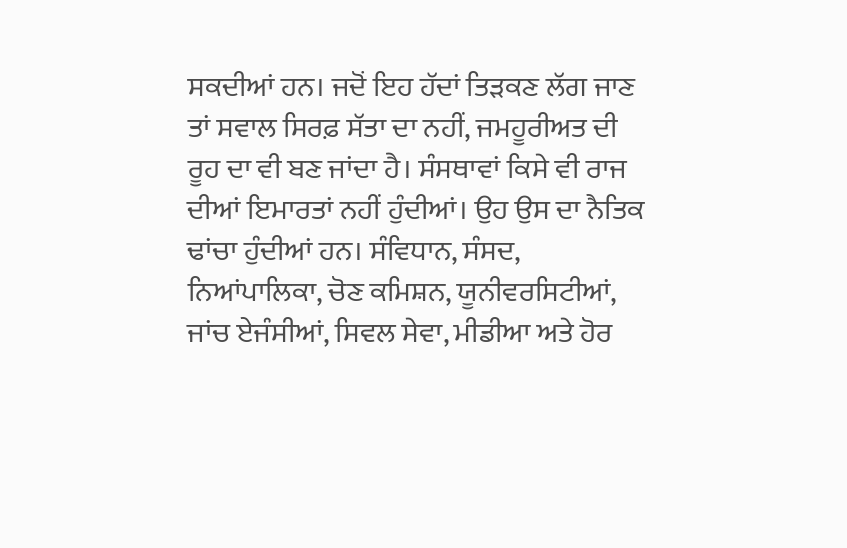ਸਕਦੀਆਂ ਹਨ। ਜਦੋਂ ਇਹ ਹੱਦਾਂ ਤਿੜਕਣ ਲੱਗ ਜਾਣ ਤਾਂ ਸਵਾਲ ਸਿਰਫ਼ ਸੱਤਾ ਦਾ ਨਹੀਂ, ਜਮਹੂਰੀਅਤ ਦੀ ਰੂਹ ਦਾ ਵੀ ਬਣ ਜਾਂਦਾ ਹੈ। ਸੰਸਥਾਵਾਂ ਕਿਸੇ ਵੀ ਰਾਜ ਦੀਆਂ ਇਮਾਰਤਾਂ ਨਹੀਂ ਹੁੰਦੀਆਂ। ਉਹ ਉਸ ਦਾ ਨੈਤਿਕ ਢਾਂਚਾ ਹੁੰਦੀਆਂ ਹਨ। ਸੰਵਿਧਾਨ, ਸੰਸਦ, ਨਿਆਂਪਾਲਿਕਾ, ਚੋਣ ਕਮਿਸ਼ਨ, ਯੂਨੀਵਰਸਿਟੀਆਂ, ਜਾਂਚ ਏਜੰਸੀਆਂ, ਸਿਵਲ ਸੇਵਾ, ਮੀਡੀਆ ਅਤੇ ਹੋਰ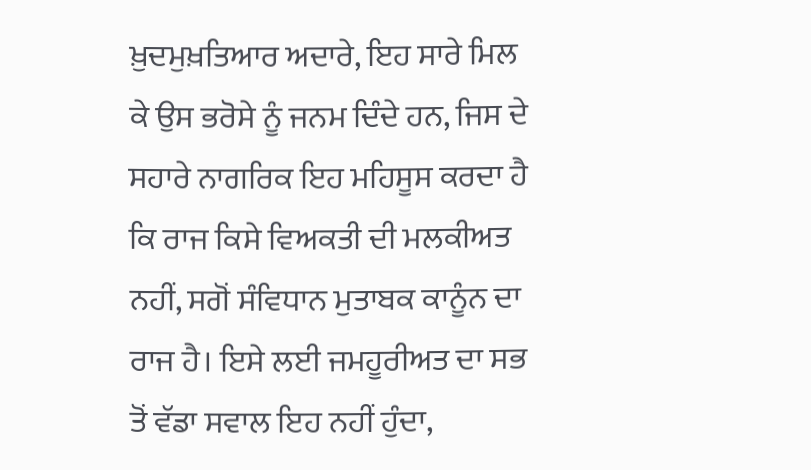ਖ਼ੁਦਮੁਖ਼ਤਿਆਰ ਅਦਾਰੇ, ਇਹ ਸਾਰੇ ਮਿਲ ਕੇ ਉਸ ਭਰੋਸੇ ਨੂੰ ਜਨਮ ਦਿੰਦੇ ਹਨ, ਜਿਸ ਦੇ ਸਹਾਰੇ ਨਾਗਰਿਕ ਇਹ ਮਹਿਸੂਸ ਕਰਦਾ ਹੈ ਕਿ ਰਾਜ ਕਿਸੇ ਵਿਅਕਤੀ ਦੀ ਮਲਕੀਅਤ ਨਹੀਂ, ਸਗੋਂ ਸੰਵਿਧਾਨ ਮੁਤਾਬਕ ਕਾਨੂੰਨ ਦਾ ਰਾਜ ਹੈ। ਇਸੇ ਲਈ ਜਮਹੂਰੀਅਤ ਦਾ ਸਭ ਤੋਂ ਵੱਡਾ ਸਵਾਲ ਇਹ ਨਹੀਂ ਹੁੰਦਾ,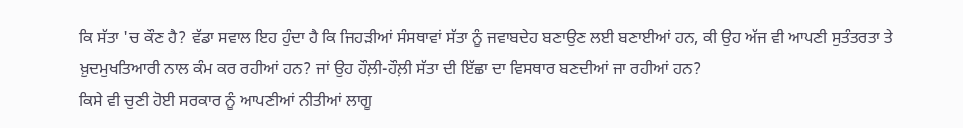ਕਿ ਸੱਤਾ 'ਚ ਕੌਣ ਹੈ? ਵੱਡਾ ਸਵਾਲ ਇਹ ਹੁੰਦਾ ਹੈ ਕਿ ਜਿਹੜੀਆਂ ਸੰਸਥਾਵਾਂ ਸੱਤਾ ਨੂੰ ਜਵਾਬਦੇਹ ਬਣਾਉਣ ਲਈ ਬਣਾਈਆਂ ਹਨ, ਕੀ ਉਹ ਅੱਜ ਵੀ ਆਪਣੀ ਸੁਤੰਤਰਤਾ ਤੇ ਖ਼ੁਦਮੁਖਤਿਆਰੀ ਨਾਲ ਕੰਮ ਕਰ ਰਹੀਆਂ ਹਨ? ਜਾਂ ਉਹ ਹੌਲ਼ੀ-ਹੌਲ਼ੀ ਸੱਤਾ ਦੀ ਇੱਛਾ ਦਾ ਵਿਸਥਾਰ ਬਣਦੀਆਂ ਜਾ ਰਹੀਆਂ ਹਨ?
ਕਿਸੇ ਵੀ ਚੁਣੀ ਹੋਈ ਸਰਕਾਰ ਨੂੰ ਆਪਣੀਆਂ ਨੀਤੀਆਂ ਲਾਗੂ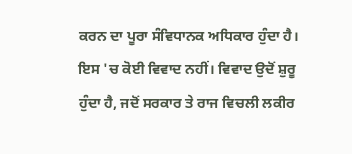ਕਰਨ ਦਾ ਪੂਰਾ ਸੰਵਿਧਾਨਕ ਅਧਿਕਾਰ ਹੁੰਦਾ ਹੈ। ਇਸ 'ਚ ਕੋਈ ਵਿਵਾਦ ਨਹੀਂ। ਵਿਵਾਦ ਉਦੋਂ ਸ਼ੁਰੂ ਹੁੰਦਾ ਹੈ, ਜਦੋਂ ਸਰਕਾਰ ਤੇ ਰਾਜ ਵਿਚਲੀ ਲਕੀਰ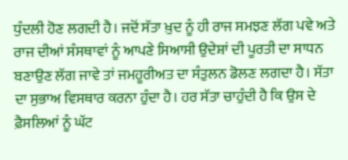ਧੁੰਦਲੀ ਹੋਣ ਲਗਦੀ ਹੈ। ਜਦੋਂ ਸੱਤਾ ਖ਼ੁਦ ਨੂੰ ਹੀ ਰਾਜ ਸਮਝਣ ਲੱਗ ਪਵੇ ਅਤੇ ਰਾਜ ਦੀਆਂ ਸੰਸਥਾਵਾਂ ਨੂੰ ਆਪਣੇ ਸਿਆਸੀ ਉਦੇਸ਼ਾਂ ਦੀ ਪੂਰਤੀ ਦਾ ਸਾਧਨ ਬਣਾਉਣ ਲੱਗ ਜਾਵੇ ਤਾਂ ਜਮਹੂਰੀਅਤ ਦਾ ਸੰਤੁਲਨ ਡੋਲਣ ਲਗਦਾ ਹੈ। ਸੱਤਾ ਦਾ ਸੁਭਾਅ ਵਿਸਥਾਰ ਕਰਨਾ ਹੁੰਦਾ ਹੈ। ਹਰ ਸੱਤਾ ਚਾਹੁੰਦੀ ਹੈ ਕਿ ਉਸ ਦੇ ਫ਼ੈਸਲਿਆਂ ਨੂੰ ਘੱਟ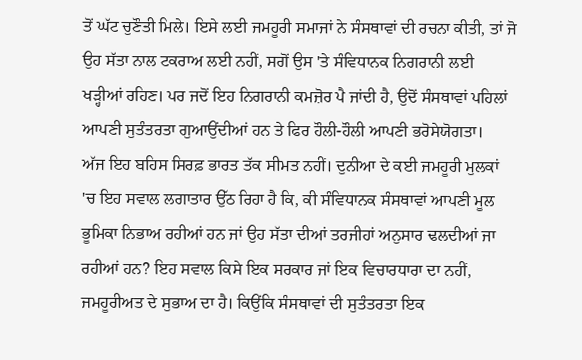ਤੋਂ ਘੱਟ ਚੁਣੌਤੀ ਮਿਲੇ। ਇਸੇ ਲਈ ਜਮਹੂਰੀ ਸਮਾਜਾਂ ਨੇ ਸੰਸਥਾਵਾਂ ਦੀ ਰਚਨਾ ਕੀਤੀ, ਤਾਂ ਜੋ ਉਹ ਸੱਤਾ ਨਾਲ ਟਕਰਾਅ ਲਈ ਨਹੀਂ, ਸਗੋਂ ਉਸ 'ਤੇ ਸੰਵਿਧਾਨਕ ਨਿਗਰਾਨੀ ਲਈ ਖੜ੍ਹੀਆਂ ਰਹਿਣ। ਪਰ ਜਦੋਂ ਇਹ ਨਿਗਰਾਨੀ ਕਮਜ਼ੋਰ ਪੈ ਜਾਂਦੀ ਹੈ, ਉਦੋਂ ਸੰਸਥਾਵਾਂ ਪਹਿਲਾਂ ਆਪਣੀ ਸੁਤੰਤਰਤਾ ਗੁਆਉਂਦੀਆਂ ਹਨ ਤੇ ਫਿਰ ਹੌਲੀ-ਹੌਲੀ ਆਪਣੀ ਭਰੋਸੇਯੋਗਤਾ।
ਅੱਜ ਇਹ ਬਹਿਸ ਸਿਰਫ਼ ਭਾਰਤ ਤੱਕ ਸੀਮਤ ਨਹੀਂ। ਦੁਨੀਆ ਦੇ ਕਈ ਜਮਹੂਰੀ ਮੁਲਕਾਂ 'ਚ ਇਹ ਸਵਾਲ ਲਗਾਤਾਰ ਉੱਠ ਰਿਹਾ ਹੈ ਕਿ, ਕੀ ਸੰਵਿਧਾਨਕ ਸੰਸਥਾਵਾਂ ਆਪਣੀ ਮੂਲ ਭੂਮਿਕਾ ਨਿਭਾਅ ਰਹੀਆਂ ਹਨ ਜਾਂ ਉਹ ਸੱਤਾ ਦੀਆਂ ਤਰਜੀਹਾਂ ਅਨੁਸਾਰ ਢਲਦੀਆਂ ਜਾ ਰਹੀਆਂ ਹਨ? ਇਹ ਸਵਾਲ ਕਿਸੇ ਇਕ ਸਰਕਾਰ ਜਾਂ ਇਕ ਵਿਚਾਰਧਾਰਾ ਦਾ ਨਹੀਂ, ਜਮਹੂਰੀਅਤ ਦੇ ਸੁਭਾਅ ਦਾ ਹੈ। ਕਿਉਂਕਿ ਸੰਸਥਾਵਾਂ ਦੀ ਸੁਤੰਤਰਤਾ ਇਕ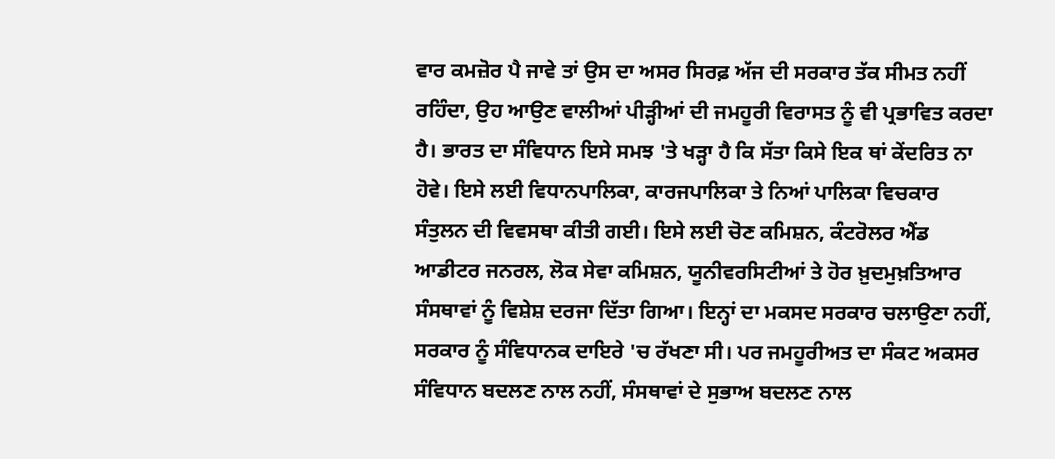ਵਾਰ ਕਮਜ਼ੋਰ ਪੈ ਜਾਵੇ ਤਾਂ ਉਸ ਦਾ ਅਸਰ ਸਿਰਫ਼ ਅੱਜ ਦੀ ਸਰਕਾਰ ਤੱਕ ਸੀਮਤ ਨਹੀਂ ਰਹਿੰਦਾ, ਉਹ ਆਉਣ ਵਾਲੀਆਂ ਪੀੜ੍ਹੀਆਂ ਦੀ ਜਮਹੂਰੀ ਵਿਰਾਸਤ ਨੂੰ ਵੀ ਪ੍ਰਭਾਵਿਤ ਕਰਦਾ ਹੈ। ਭਾਰਤ ਦਾ ਸੰਵਿਧਾਨ ਇਸੇ ਸਮਝ 'ਤੇ ਖੜ੍ਹਾ ਹੈ ਕਿ ਸੱਤਾ ਕਿਸੇ ਇਕ ਥਾਂ ਕੇਂਦਰਿਤ ਨਾ ਹੋਵੇ। ਇਸੇ ਲਈ ਵਿਧਾਨਪਾਲਿਕਾ, ਕਾਰਜਪਾਲਿਕਾ ਤੇ ਨਿਆਂ ਪਾਲਿਕਾ ਵਿਚਕਾਰ ਸੰਤੁਲਨ ਦੀ ਵਿਵਸਥਾ ਕੀਤੀ ਗਈ। ਇਸੇ ਲਈ ਚੋਣ ਕਮਿਸ਼ਨ, ਕੰਟਰੋਲਰ ਐਂਡ ਆਡੀਟਰ ਜਨਰਲ, ਲੋਕ ਸੇਵਾ ਕਮਿਸ਼ਨ, ਯੂਨੀਵਰਸਿਟੀਆਂ ਤੇ ਹੋਰ ਖ਼ੁਦਮੁਖ਼ਤਿਆਰ ਸੰਸਥਾਵਾਂ ਨੂੰ ਵਿਸ਼ੇਸ਼ ਦਰਜਾ ਦਿੱਤਾ ਗਿਆ। ਇਨ੍ਹਾਂ ਦਾ ਮਕਸਦ ਸਰਕਾਰ ਚਲਾਉਣਾ ਨਹੀਂ, ਸਰਕਾਰ ਨੂੰ ਸੰਵਿਧਾਨਕ ਦਾਇਰੇ 'ਚ ਰੱਖਣਾ ਸੀ। ਪਰ ਜਮਹੂਰੀਅਤ ਦਾ ਸੰਕਟ ਅਕਸਰ ਸੰਵਿਧਾਨ ਬਦਲਣ ਨਾਲ ਨਹੀਂ, ਸੰਸਥਾਵਾਂ ਦੇ ਸੁਭਾਅ ਬਦਲਣ ਨਾਲ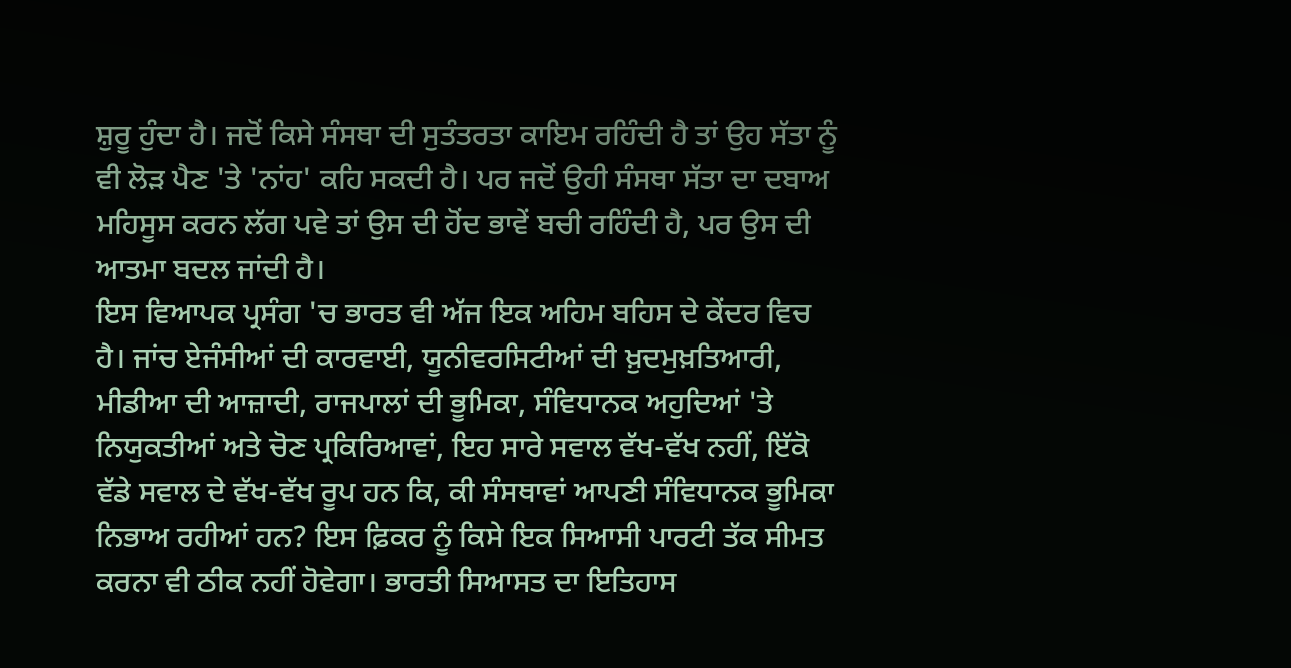ਸ਼ੁਰੂ ਹੁੰਦਾ ਹੈ। ਜਦੋਂ ਕਿਸੇ ਸੰਸਥਾ ਦੀ ਸੁਤੰਤਰਤਾ ਕਾਇਮ ਰਹਿੰਦੀ ਹੈ ਤਾਂ ਉਹ ਸੱਤਾ ਨੂੰ ਵੀ ਲੋੜ ਪੈਣ 'ਤੇ 'ਨਾਂਹ' ਕਹਿ ਸਕਦੀ ਹੈ। ਪਰ ਜਦੋਂ ਉਹੀ ਸੰਸਥਾ ਸੱਤਾ ਦਾ ਦਬਾਅ ਮਹਿਸੂਸ ਕਰਨ ਲੱਗ ਪਵੇ ਤਾਂ ਉਸ ਦੀ ਹੋਂਦ ਭਾਵੇਂ ਬਚੀ ਰਹਿੰਦੀ ਹੈ, ਪਰ ਉਸ ਦੀ ਆਤਮਾ ਬਦਲ ਜਾਂਦੀ ਹੈ।
ਇਸ ਵਿਆਪਕ ਪ੍ਰਸੰਗ 'ਚ ਭਾਰਤ ਵੀ ਅੱਜ ਇਕ ਅਹਿਮ ਬਹਿਸ ਦੇ ਕੇਂਦਰ ਵਿਚ ਹੈ। ਜਾਂਚ ਏਜੰਸੀਆਂ ਦੀ ਕਾਰਵਾਈ, ਯੂਨੀਵਰਸਿਟੀਆਂ ਦੀ ਖ਼ੁਦਮੁਖ਼ਤਿਆਰੀ, ਮੀਡੀਆ ਦੀ ਆਜ਼ਾਦੀ, ਰਾਜਪਾਲਾਂ ਦੀ ਭੂਮਿਕਾ, ਸੰਵਿਧਾਨਕ ਅਹੁਦਿਆਂ 'ਤੇ ਨਿਯੁਕਤੀਆਂ ਅਤੇ ਚੋਣ ਪ੍ਰਕਿਰਿਆਵਾਂ, ਇਹ ਸਾਰੇ ਸਵਾਲ ਵੱਖ-ਵੱਖ ਨਹੀਂ, ਇੱਕੋ ਵੱਡੇ ਸਵਾਲ ਦੇ ਵੱਖ-ਵੱਖ ਰੂਪ ਹਨ ਕਿ, ਕੀ ਸੰਸਥਾਵਾਂ ਆਪਣੀ ਸੰਵਿਧਾਨਕ ਭੂਮਿਕਾ ਨਿਭਾਅ ਰਹੀਆਂ ਹਨ? ਇਸ ਫ਼ਿਕਰ ਨੂੰ ਕਿਸੇ ਇਕ ਸਿਆਸੀ ਪਾਰਟੀ ਤੱਕ ਸੀਮਤ ਕਰਨਾ ਵੀ ਠੀਕ ਨਹੀਂ ਹੋਵੇਗਾ। ਭਾਰਤੀ ਸਿਆਸਤ ਦਾ ਇਤਿਹਾਸ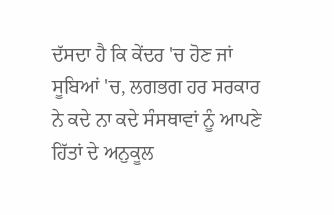ਦੱਸਦਾ ਹੈ ਕਿ ਕੇਂਦਰ 'ਚ ਹੋਣ ਜਾਂ ਸੂਬਿਆਂ 'ਚ, ਲਗਭਗ ਹਰ ਸਰਕਾਰ ਨੇ ਕਦੇ ਨਾ ਕਦੇ ਸੰਸਥਾਵਾਂ ਨੂੰ ਆਪਣੇ ਹਿੱਤਾਂ ਦੇ ਅਨੁਕੂਲ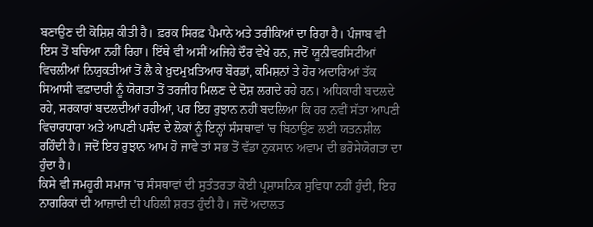ਬਣਾਉਣ ਦੀ ਕੋਸ਼ਿਸ਼ ਕੀਤੀ ਹੈ। ਫ਼ਰਕ ਸਿਰਫ਼ ਪੈਮਾਨੇ ਅਤੇ ਤਰੀਕਿਆਂ ਦਾ ਰਿਹਾ ਹੈ। ਪੰਜਾਬ ਵੀ ਇਸ ਤੋਂ ਬਚਿਆ ਨਹੀਂ ਰਿਹਾ। ਇੱਥੇ ਵੀ ਅਸੀਂ ਅਜਿਹੇ ਦੌਰ ਵੇਖੇ ਹਨ, ਜਦੋਂ ਯੂਨੀਵਰਸਿਟੀਆਂ ਵਿਚਲੀਆਂ ਨਿਯੁਕਤੀਆਂ ਤੋਂ ਲੈ ਕੇ ਖ਼ੁਦਮੁਖ਼ਤਿਆਰ ਬੋਰਡਾਂ, ਕਮਿਸ਼ਨਾਂ ਤੇ ਹੋਰ ਅਦਾਰਿਆਂ ਤੱਕ ਸਿਆਸੀ ਵਫ਼ਾਦਾਰੀ ਨੂੰ ਯੋਗਤਾ ਤੋਂ ਤਰਜੀਹ ਮਿਲਣ ਦੇ ਦੋਸ਼ ਲਗਦੇ ਰਹੇ ਹਨ। ਅਧਿਕਾਰੀ ਬਦਲਦੇ ਰਹੇ, ਸਰਕਾਰਾਂ ਬਦਲਦੀਆਂ ਰਹੀਆਂ, ਪਰ ਇਹ ਰੁਝਾਨ ਨਹੀਂ ਬਦਲਿਆ ਕਿ ਹਰ ਨਵੀਂ ਸੱਤਾ ਆਪਣੀ ਵਿਚਾਰਧਾਰਾ ਅਤੇ ਆਪਣੀ ਪਸੰਦ ਦੇ ਲੋਕਾਂ ਨੂੰ ਇਨ੍ਹਾਂ ਸੰਸਥਾਵਾਂ 'ਚ ਬਿਠਾਉਣ ਲਈ ਯਤਨਸ਼ੀਲ ਰਹਿੰਦੀ ਹੈ। ਜਦੋਂ ਇਹ ਰੁਝਾਨ ਆਮ ਹੋ ਜਾਵੇ ਤਾਂ ਸਭ ਤੋਂ ਵੱਡਾ ਨੁਕਸਾਨ ਅਵਾਮ ਦੀ ਭਰੋਸੇਯੋਗਤਾ ਦਾ ਹੁੰਦਾ ਹੈ।
ਕਿਸੇ ਵੀ ਜਮਹੂਰੀ ਸਮਾਜ 'ਚ ਸੰਸਥਾਵਾਂ ਦੀ ਸੁਤੰਤਰਤਾ ਕੋਈ ਪ੍ਰਸ਼ਾਸਨਿਕ ਸੁਵਿਧਾ ਨਹੀਂ ਹੁੰਦੀ, ਇਹ ਨਾਗਰਿਕਾਂ ਦੀ ਆਜ਼ਾਦੀ ਦੀ ਪਹਿਲੀ ਸ਼ਰਤ ਹੁੰਦੀ ਹੈ। ਜਦੋਂ ਅਦਾਲਤ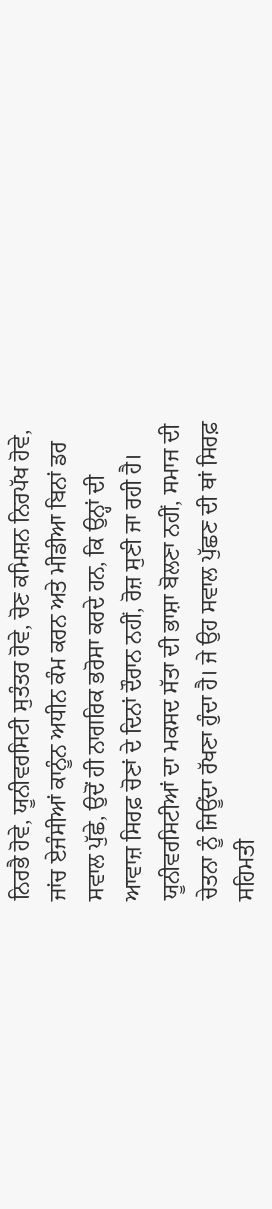ਨਿਰਭੈ ਹੋਵੇ, ਯੂਨੀਵਰਸਿਟੀ ਸੁਤੰਤਰ ਹੋਵੇ, ਚੋਣ ਕਮਿਸ਼ਨ ਨਿਰਪੱਖ ਹੋਵੇ, ਜਾਂਚ ਏਜੰਸੀਆਂ ਕਾਨੂੰਨ ਅਧੀਨ ਕੰਮ ਕਰਨ ਅਤੇ ਮੀਡੀਆ ਬਿਨਾਂ ਡਰ ਸਵਾਲ ਪੁੱਛੇ, ਉਦੋਂ ਹੀ ਨਾਗਰਿਕ ਭਰੋਸਾ ਕਰਦੇ ਹਨ, ਕਿ ਉਨ੍ਹਾਂ ਦੀ ਆਵਾਜ਼ ਸਿਰਫ਼ ਚੋਣਾਂ ਦੇ ਦਿਨਾਂ ਦੌਰਾਨ ਨਹੀਂ, ਰੋਜ਼ ਸੁਣੀ ਜਾ ਰਹੀ ਹੈ। ਯੂਨੀਵਰਸਿਟੀਆਂ ਦਾ ਮਕਸਦ ਸੱਤਾ ਦੀ ਭਾਸ਼ਾ ਬੋਲਣਾ ਨਹੀਂ, ਸਮਾਜ ਦੀ ਚੇਤਨਾ ਨੂੰ ਜਿਊਂਦਾ ਰੱਖਣਾ ਹੁੰਦਾ ਹੈ। ਜੇ ਉਹ ਸਵਾਲ ਪੁੱਛਣ ਦੀ ਥਾਂ ਸਿਰਫ਼ ਸਹਿਮਤੀ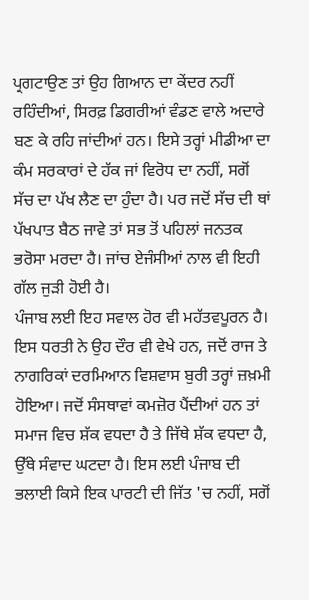ਪ੍ਰਗਟਾਉਣ ਤਾਂ ਉਹ ਗਿਆਨ ਦਾ ਕੇਂਦਰ ਨਹੀਂ ਰਹਿੰਦੀਆਂ, ਸਿਰਫ਼ ਡਿਗਰੀਆਂ ਵੰਡਣ ਵਾਲੇ ਅਦਾਰੇ ਬਣ ਕੇ ਰਹਿ ਜਾਂਦੀਆਂ ਹਨ। ਇਸੇ ਤਰ੍ਹਾਂ ਮੀਡੀਆ ਦਾ ਕੰਮ ਸਰਕਾਰਾਂ ਦੇ ਹੱਕ ਜਾਂ ਵਿਰੋਧ ਦਾ ਨਹੀਂ, ਸਗੋਂ ਸੱਚ ਦਾ ਪੱਖ ਲੈਣ ਦਾ ਹੁੰਦਾ ਹੈ। ਪਰ ਜਦੋਂ ਸੱਚ ਦੀ ਥਾਂ ਪੱਖਪਾਤ ਬੈਠ ਜਾਵੇ ਤਾਂ ਸਭ ਤੋਂ ਪਹਿਲਾਂ ਜਨਤਕ ਭਰੋਸਾ ਮਰਦਾ ਹੈ। ਜਾਂਚ ਏਜੰਸੀਆਂ ਨਾਲ ਵੀ ਇਹੀ ਗੱਲ ਜੁੜੀ ਹੋਈ ਹੈ।
ਪੰਜਾਬ ਲਈ ਇਹ ਸਵਾਲ ਹੋਰ ਵੀ ਮਹੱਤਵਪੂਰਨ ਹੈ। ਇਸ ਧਰਤੀ ਨੇ ਉਹ ਦੌਰ ਵੀ ਵੇਖੇ ਹਨ, ਜਦੋਂ ਰਾਜ ਤੇ ਨਾਗਰਿਕਾਂ ਦਰਮਿਆਨ ਵਿਸ਼ਵਾਸ ਬੁਰੀ ਤਰ੍ਹਾਂ ਜ਼ਖ਼ਮੀ ਹੋਇਆ। ਜਦੋਂ ਸੰਸਥਾਵਾਂ ਕਮਜ਼ੋਰ ਪੈਂਦੀਆਂ ਹਨ ਤਾਂ ਸਮਾਜ ਵਿਚ ਸ਼ੱਕ ਵਧਦਾ ਹੈ ਤੇ ਜਿੱਥੇ ਸ਼ੱਕ ਵਧਦਾ ਹੈ, ਉੱਥੇ ਸੰਵਾਦ ਘਟਦਾ ਹੈ। ਇਸ ਲਈ ਪੰਜਾਬ ਦੀ ਭਲਾਈ ਕਿਸੇ ਇਕ ਪਾਰਟੀ ਦੀ ਜਿੱਤ 'ਚ ਨਹੀਂ, ਸਗੋਂ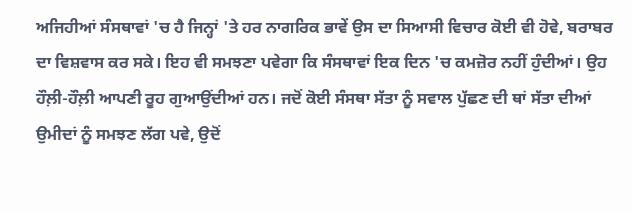ਅਜਿਹੀਆਂ ਸੰਸਥਾਵਾਂ 'ਚ ਹੈ ਜਿਨ੍ਹਾਂ 'ਤੇ ਹਰ ਨਾਗਰਿਕ ਭਾਵੇਂ ਉਸ ਦਾ ਸਿਆਸੀ ਵਿਚਾਰ ਕੋਈ ਵੀ ਹੋਵੇ, ਬਰਾਬਰ ਦਾ ਵਿਸ਼ਵਾਸ ਕਰ ਸਕੇ। ਇਹ ਵੀ ਸਮਝਣਾ ਪਵੇਗਾ ਕਿ ਸੰਸਥਾਵਾਂ ਇਕ ਦਿਨ 'ਚ ਕਮਜ਼ੋਰ ਨਹੀਂ ਹੁੰਦੀਆਂ। ਉਹ ਹੌਲ਼ੀ-ਹੌਲ਼ੀ ਆਪਣੀ ਰੂਹ ਗੁਆਉਂਦੀਆਂ ਹਨ। ਜਦੋਂ ਕੋਈ ਸੰਸਥਾ ਸੱਤਾ ਨੂੰ ਸਵਾਲ ਪੁੱਛਣ ਦੀ ਥਾਂ ਸੱਤਾ ਦੀਆਂ ਉਮੀਦਾਂ ਨੂੰ ਸਮਝਣ ਲੱਗ ਪਵੇ, ਉਦੋਂ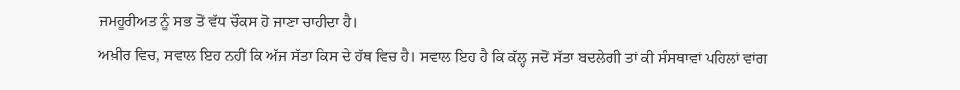ਜਮਹੂਰੀਅਤ ਨੂੰ ਸਭ ਤੋਂ ਵੱਧ ਚੌਕਸ ਹੋ ਜਾਣਾ ਚਾਹੀਦਾ ਹੈ।
ਅਖ਼ੀਰ ਵਿਚ, ਸਵਾਲ ਇਹ ਨਹੀਂ ਕਿ ਅੱਜ ਸੱਤਾ ਕਿਸ ਦੇ ਹੱਥ ਵਿਚ ਹੈ। ਸਵਾਲ ਇਹ ਹੈ ਕਿ ਕੱਲ੍ਹ ਜਦੋਂ ਸੱਤਾ ਬਦਲੇਗੀ ਤਾਂ ਕੀ ਸੰਸਥਾਵਾਂ ਪਹਿਲਾਂ ਵਾਂਗ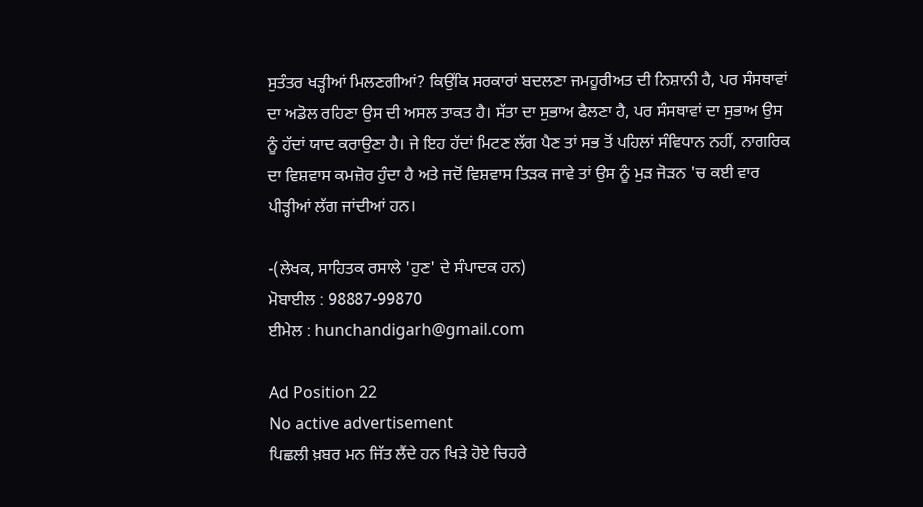ਸੁਤੰਤਰ ਖੜ੍ਹੀਆਂ ਮਿਲਣਗੀਆਂ? ਕਿਉਂਕਿ ਸਰਕਾਰਾਂ ਬਦਲਣਾ ਜਮਹੂਰੀਅਤ ਦੀ ਨਿਸ਼ਾਨੀ ਹੈ, ਪਰ ਸੰਸਥਾਵਾਂ ਦਾ ਅਡੋਲ ਰਹਿਣਾ ਉਸ ਦੀ ਅਸਲ ਤਾਕਤ ਹੈ। ਸੱਤਾ ਦਾ ਸੁਭਾਅ ਫੈਲਣਾ ਹੈ, ਪਰ ਸੰਸਥਾਵਾਂ ਦਾ ਸੁਭਾਅ ਉਸ ਨੂੰ ਹੱਦਾਂ ਯਾਦ ਕਰਾਉਣਾ ਹੈ। ਜੇ ਇਹ ਹੱਦਾਂ ਮਿਟਣ ਲੱਗ ਪੈਣ ਤਾਂ ਸਭ ਤੋਂ ਪਹਿਲਾਂ ਸੰਵਿਧਾਨ ਨਹੀਂ, ਨਾਗਰਿਕ ਦਾ ਵਿਸ਼ਵਾਸ ਕਮਜ਼ੋਰ ਹੁੰਦਾ ਹੈ ਅਤੇ ਜਦੋਂ ਵਿਸ਼ਵਾਸ ਤਿੜਕ ਜਾਵੇ ਤਾਂ ਉਸ ਨੂੰ ਮੁੜ ਜੋੜਨ 'ਚ ਕਈ ਵਾਰ ਪੀੜ੍ਹੀਆਂ ਲੱਗ ਜਾਂਦੀਆਂ ਹਨ।

-(ਲੇਖਕ, ਸਾਹਿਤਕ ਰਸਾਲੇ 'ਹੁਣ' ਦੇ ਸੰਪਾਦਕ ਹਨ)
ਮੋਬਾਈਲ : 98887-99870
ਈਮੇਲ : hunchandigarh@gmail.com

Ad Position 22
No active advertisement
ਪਿਛਲੀ ਖ਼ਬਰ ਮਨ ਜਿੱਤ ਲੈਂਦੇ ਹਨ ਖਿੜੇ ਹੋਏ ਚਿਹਰੇ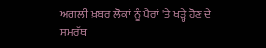ਅਗਲੀ ਖ਼ਬਰ ਲੋਕਾਂ ਨੂੰ ਪੈਰਾਂ 'ਤੇ ਖੜ੍ਹੇ ਹੋਣ ਦੇ ਸਮਰੱਥ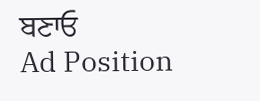ਬਣਾਓ
Ad Position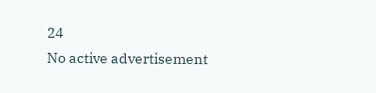24
No active advertisement